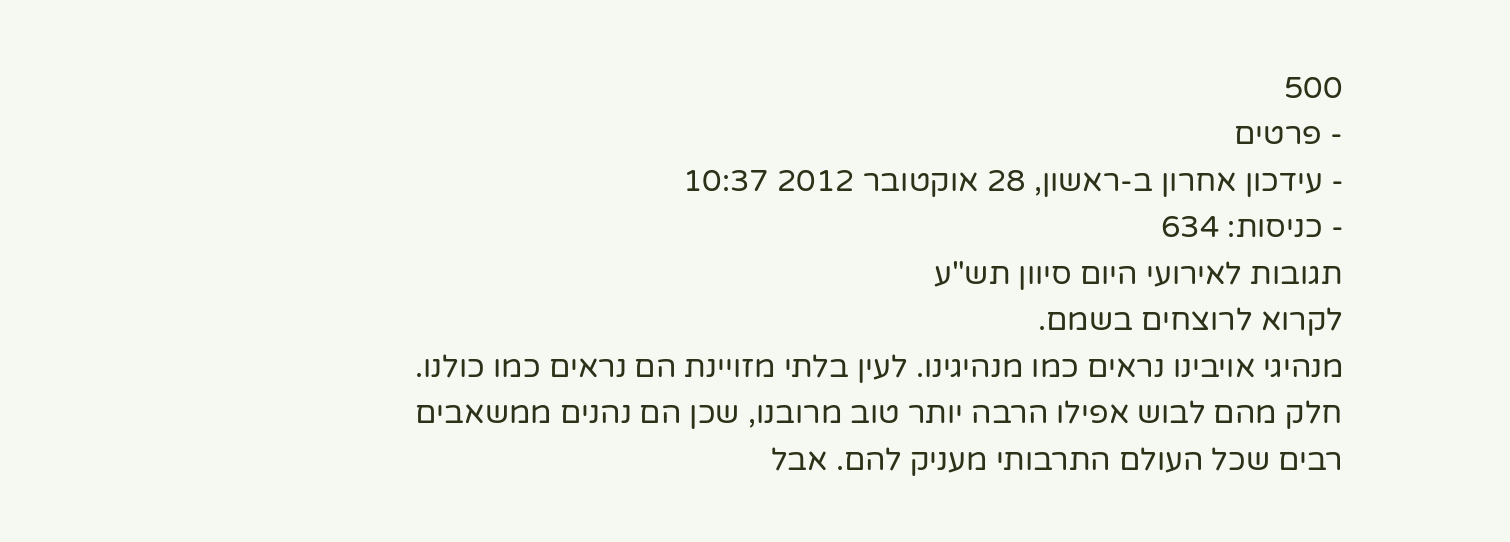500
- פרטים
- עידכון אחרון ב-ראשון, 28 אוקטובר 2012 10:37
- כניסות: 634
תגובות לאירועי היום סיוון תש"ע
לקרוא לרוצחים בשמם.
מנהיגי אויבינו נראים כמו מנהיגינו. לעין בלתי מזויינת הם נראים כמו כולנו. חלק מהם לבוש אפילו הרבה יותר טוב מרובנו, שכן הם נהנים ממשאבים רבים שכל העולם התרבותי מעניק להם. אבל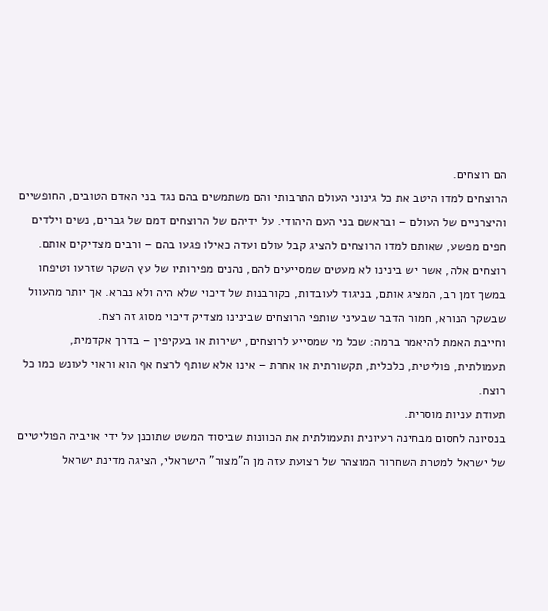הם רוצחים.
הרוצחים למדו היטב את כל גינוני העולם התרבותי והם משתמשים בהם נגד בני האדם הטובים, החופשיים והיצרניים של העולם – ובראשם בני העם היהודי. על ידיהם של הרוצחים דמם של גברים, נשים וילדים חפים מפשע, שאותם למדו הרוצחים להציג קבל עולם ועדה כאילו פגעו בהם – ורבים מצדיקים אותם.
רוצחים אלה, אשר יש בינינו לא מעטים שמסייעים להם, נהנים מפירותיו של עץ השקר שזרעו וטיפחו במשך זמן רב, המציג אותם, בניגוד לעובדות, כקורבנות של דיכוי שלא היה ולא נברא. אך יותר מהעוול שבשקר הנורא, חמור הדבר שבעיני שותפי הרוצחים שבינינו מצדיק דיכוי מסוג זה רצח.
וחייבת האמת להיאמר ברמה: שכל מי שמסייע לרוצחים, ישירות או בעקיפין – בדרך אקדמית, תעמולתית, פוליטית, כלכלית, תקשורתית או אחרת – אינו אלא שותף לרצח אף הוא וראוי לעונש כמו כל רוצח.
תעודת עניות מוסרית.
בנסיונה לחסום מבחינה רעיונית ותעמולתית את הכוונות שביסוד המשט שתוכנן על ידי אויביה הפוליטיים של ישראל למטרת השחרור המוצהר של רצועת עזה מן ה"מצור" הישראלי, הציגה מדינת ישראל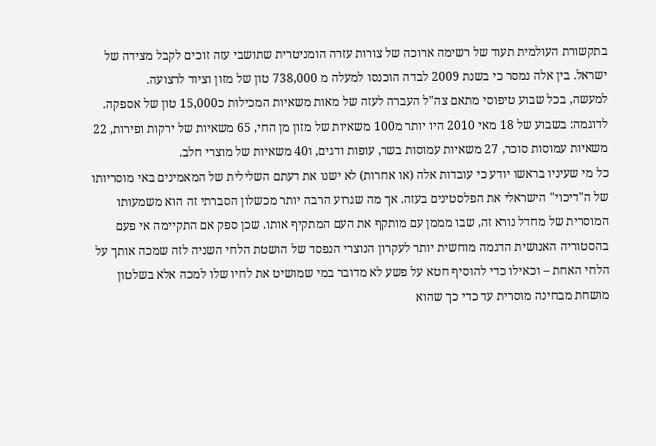בתקשורת העולמית תעוד של רשימה ארוכה של צורות עזרה הומניטרית שתושבי עזה זוכים לקבל מצידה של ישראל. בין אלה נמסר כי בשנת 2009 לבדה הוכנסו למעלה מ 738,000 טון של מזון וציוד לרצועה.
למעשה, בכל שבוע טיפוסי מתאם צה"ל העברה לעזה של מאות משאיות המכילות כ15,000 טון של אספקה. לדוגמה: בשבוע של 18 מאי 2010 היו יותר מ100 משאיות של מזון מן החי, 65 משאיות של ירקות ופירות, 22 משאיות עמוסות סוכר, 27 משאיות עמוסות בשר, עופות ודגים, ו40 משאיות של מוצרי חלב.
כל מי שעיניו בראשו יודע כי עובדות אלה (או אחרות) לא ישנו את דעתם השלילית של המאמינים באי מוסריותו של ה"דיכוי" הישראלי את הפלסטינים בעזה. אך מה שגרוע הרבה יותר מכשלון הסברתי זה הוא משמעותו המוסרית של מחדל נורא זה, שבו מממן עם מותקף את העם המתקיף אותו. שכן ספק אם התקיימה אי פעם בהסטוריה האנושית הדגמה מוחשית יותר לעקרון הנוצרי הנפסד של הושטת הלחי השניה לזה שמכה אותך על הלחי האחת – וכאילו כדי להוסיף חטא על פשע לא מדובר במי שמושיט את לחיו שלו למכה אלא בשלטון מושחת מבחינה מוסרית עד כדי כך שהוא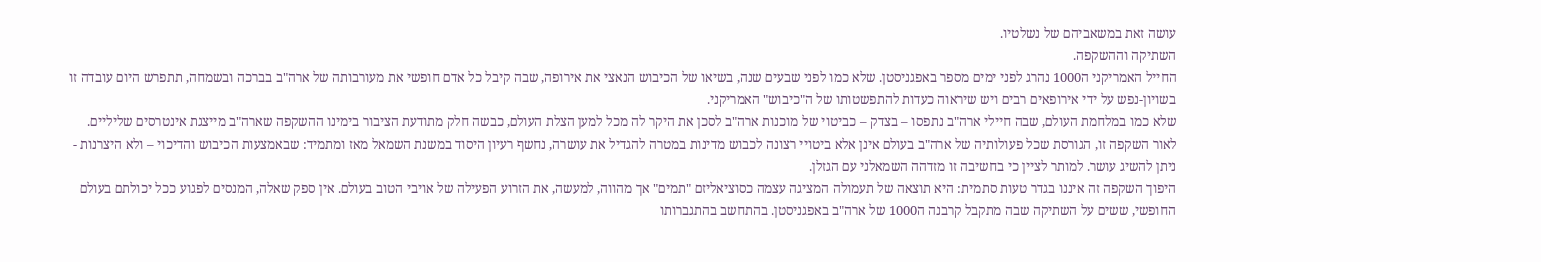עושה זאת במשאביהם של נשלטיו.
השתיקה וההשקפה.
החייל האמריקני ה1000 נהרג לפני ימים מספר באפגניסטן. שלא כמו לפני שבעים שנה, בשיאו של הכיבוש הנאצי את אירופה, שבה קיבל כל אדם חופשי את מעורבותה של ארה"ב בברכה ובשמחה, תתפרש היום עובדה זו בשויון-נפש על ידי אירופאים רבים ויש שיראוה כעדות להתפשטותו של ה"כיבוש" האמריקני.
שלא כמו במלחמת העולם, שבה חיילי ארה"ב נתפסו – בצדק – כביטוי של מוכנות ארה"ב לסכן את היקר לה מכל למען הצלת העולם, כבשה חלק מתודעת הציבור בימינו ההשקפה שארה"ב מייצגת אינטרסים שליליים. לאור השקפה זו, הגורסת שכל פעולותיה של ארה"ב בעולם אינן אלא ביטויי רצונה לכבוש מדינות במטרה להגדיל את עושרה, נחשף רעיון היסוד במשנת השמאל מאז ומתמיד: שבאמצעות הכיבוש והדיכוי – ולא היצרנות - ניתן להשיג עושר. למותר לציין כי בחשיבה זו מזדהה השמאלני עם הגזלן.
היפוך השקפה זה איננו בגדר טעות סתמית: היא תוצאה של תעמולה המציגה עצמה כסוציאליזם "תמים" אך מהווה, למעשה, את הזרוע הפעילה של אויבי הטוב בעולם. אין ספק שאלה, המנסים לפגוע ככל יכולתם בעולם החופשי, ששים על השתיקה שבה מתקבל קרבנה ה1000 של ארה"ב באפגניסטן. בהתחשב בהתגברותו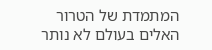המתמדת של הטרור האלים בעולם לא נותר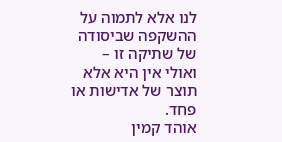לנו אלא לתמוה על ההשקפה שביסודה של שתיקה זו – ואולי אין היא אלא תוצר של אדישות או פחד.
אוהד קמין